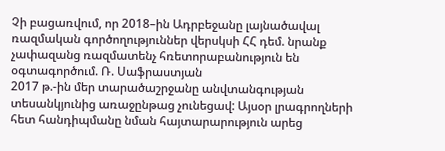Չի բացառվում, որ 2018–ին Ադրբեջանը լայնածավալ ռազմական գործողություններ վերսկսի ՀՀ դեմ. նրանք չափազանց ռազմատենչ հռետորաբանություն են օգտագործում. Ռ. Սաֆրաստյան
2017 թ.-ին մեր տարածաշրջանը անվտանգության տեսանկյունից առաջընթաց չունեցավ: Այսօր լրագրողների հետ հանդիպմանը նման հայտարարություն արեց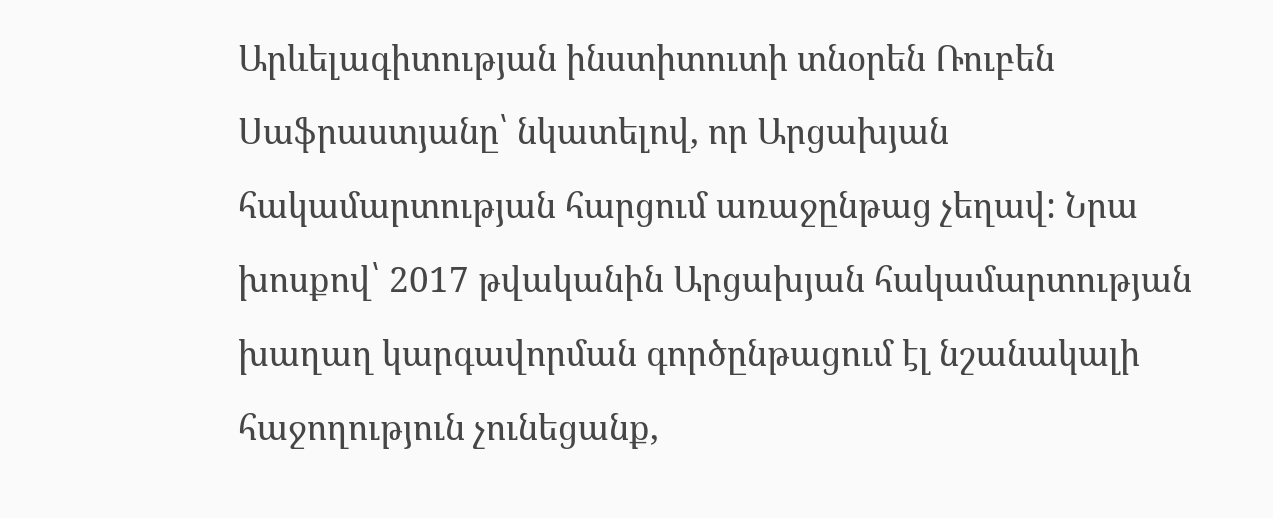Արևելագիտության ինստիտուտի տնօրեն Ռուբեն Սաֆրաստյանը՝ նկատելով, որ Արցախյան հակամարտության հարցում առաջընթաց չեղավ: Նրա խոսքով՝ 2017 թվականին Արցախյան հակամարտության խաղաղ կարգավորման գործընթացում էլ նշանակալի հաջողություն չունեցանք,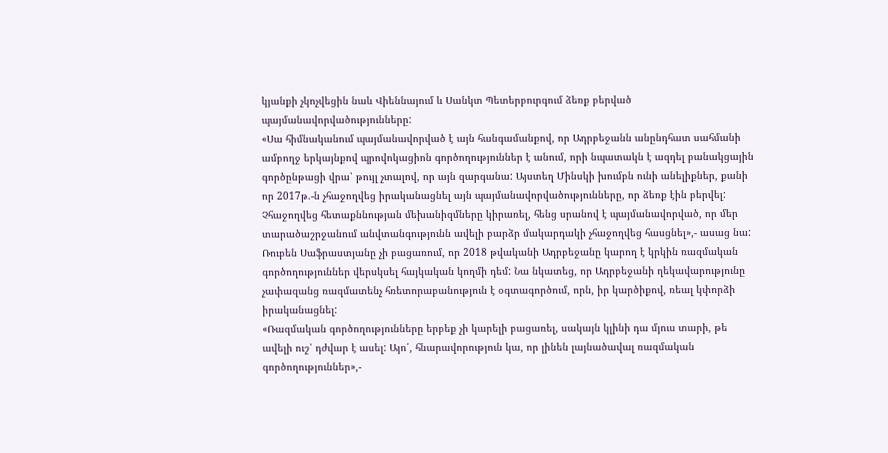կյանքի չկոչվեցին նաև Վիեննայում և Սանկտ Պետերբուրգում ձեռք բերված պայմանավորվածությունները:
«Սա հիմնականում պայմանավորված է այն հանգամանքով, որ Ադրբեջանն անընդհատ սահմանի ամբողջ երկայնքով պրովոկացիոն գործողություններ է անում, որի նպատակն է ազդել բանակցային գործընթացի վրա՝ թույլ չտալով, որ այն զարգանա: Այստեղ Մինսկի խումբն ունի անելիքներ, քանի որ 2017թ.-ն չհաջողվեց իրականացնել այն պայմանավորվածությունները, որ ձեռք էին բերվել: Չհաջողվեց հետաքննության մեխանիզմները կիրառել, հենց սրանով է պայմանավորված, որ մեր տարածաշրջանում անվտանգությունն ավելի բարձր մակարդակի չհաջողվեց հասցնել»,- ասաց նա:
Ռուբեն Սաֆրաստյանը չի բացառում, որ 2018 թվականի Ադրբեջանը կարող է կրկին ռազմական գործողություններ վերսկսել հայկական կողմի դեմ: Նա նկատեց, որ Ադրբեջանի ղեկավարությունը չափազանց ռազմատենչ հռետորաբանություն է օգտագործում, որն, իր կարծիքով, ռեալ կփորձի իրականացնել:
«Ռազմական գործողությունները երբեք չի կարելի բացառել, սակայն կլինի դա մյուս տարի, թե ավելի ուշ՝ դժվար է ասել: Այո՛, հնարավորություն կա, որ լինեն լայնածավալ ռազմական գործողություններ»,-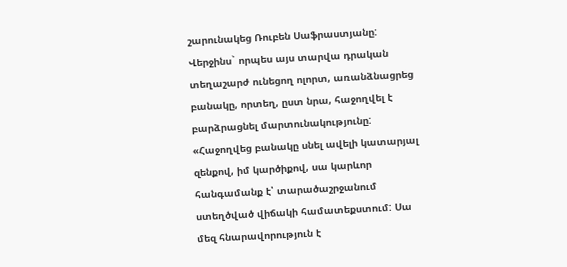շարունակեց Ռուբեն Սաֆրաստյանը:
Վերջինս` որպես այս տարվա դրական տեղաշարժ ունեցող ոլորտ, առանձնացրեց բանակը, որտեղ, ըստ նրա, հաջողվել է բարձրացնել մարտունակությունը:
«Հաջողվեց բանակը սնել ավելի կատարյալ զենքով, իմ կարծիքով, սա կարևոր հանգամանք է՝ տարածաշրջանում ստեղծված վիճակի համատեքստում: Սա մեզ հնարավորություն է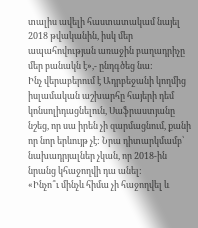տալիս ավելի հաստատակամ նայել 2018 թվականին, իսկ մեր ապահովության առաջին բաղադրիչը մեր բանակն է»,- ընդգծեց նա:
Ինչ վերաբերում է Ադրբեջանի կողմից իսլամական աշխարհը հայերի դեմ կոնսոլիդացնելուն, Սաֆրաստյանը նշեց, որ սա իրեն չի զարմացնում, քանի որ նոր երևույթ չէ: Նրա դիտարկմամբ՝ նախադրյալներ չկան, որ 2018-ին նրանց կհաջողվի դա անել:
«Ինչո՞ւ մինչև հիմա չի հաջողվել և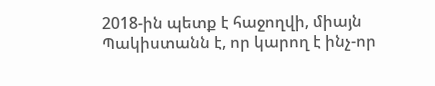2018-ին պետք է հաջողվի, միայն Պակիստանն է, որ կարող է ինչ-որ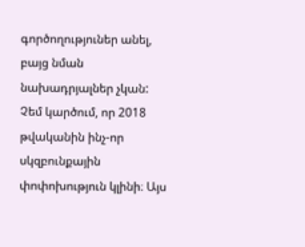գործողություներ անել, բայց նման նախադրյալներ չկան: Չեմ կարծում, որ 2018 թվականին ինչ-որ սկզբունքային փոփոխություն կլինի։ Այս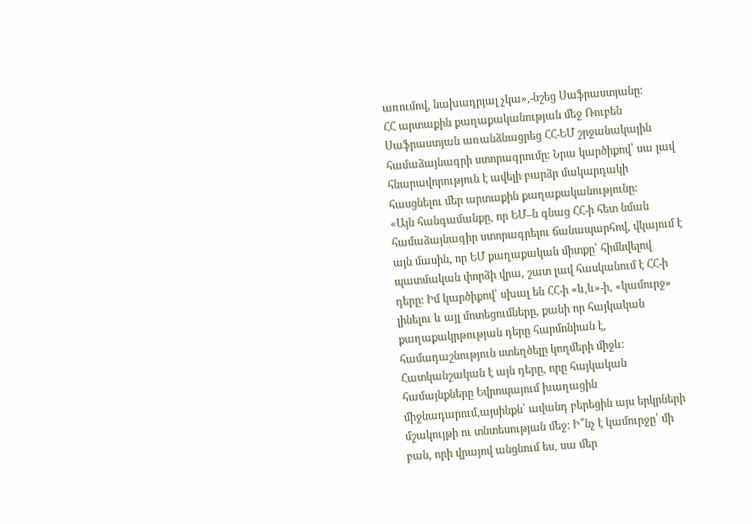առումով, նախադրյալ չկա»,-նշեց Սաֆրաստյանը:
ՀՀ արտաքին քաղաքականության մեջ Ռուբեն Սաֆրաստյան առանձնացրեց ՀՀ-ԵՄ շրջանակային համաձայնագրի ստորագրումը: Նրա կարծիքով՝ սա լավ հնարավորություն է ավելի բարձր մակարդակի հասցնելու մեր արտաքին քաղաքականությունը:
«Այն հանգամանքը, որ ԵՄ–ն գնաց ՀՀ-ի հետ նման համաձայնագիր ստորագրելու ճանապարհով, վկայում է այն մասին, որ ԵՄ քաղաքական միտքը՝ հիմնվելով պատմական փորձի վրա, շատ լավ հասկանում է ՀՀ-ի դերը: Իմ կարծիքով՝ սխալ են ՀՀ-ի «և,և»-ի, «կամուրջ» լինելու և այլ մոտեցումները, քանի որ հայկական քաղաքակրթության դերը հարմոնիան է, համադաշնություն ստեղծելը կողմերի միջև: Հատկանշական է այն դերը, որը հայկական համայնքները Եվրոպայում խաղացին միջնադարում,այսինքն՝ ավանդ բերեցին այս երկրների մշակույթի ու տնտեսության մեջ: Ի՞նչ է կամուրջը՝ մի բան, որի վրայով անցնում ես, սա մեր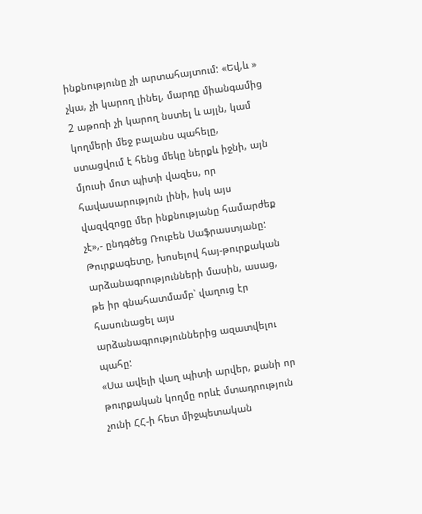ինքնությունը չի արտահայտում: «Եվ,և » չկա, չի կարող լինել, մարդը միանգամից 2 աթոռի չի կարող նստել և այլն, կամ կողմերի մեջ բալանս պահելը, ստացվում է հենց մեկը ներքև իջնի, այն մյուսի մոտ պիտի վազես, որ հավասարություն լինի, իսկ այս վազվզոցը մեր ինքնությանը համարժեք չէ»,- ընդգծեց Ռուբեն Սաֆրաստյանը:
Թուրքագետը, խոսելով հայ-թուրքական արձանագրությունների մասին, ասաց, թե իր գնահատմամբ՝ վաղուց էր հասունացել այս արձանագրություններից ազատվելու պահը:
«Սա ավելի վաղ պիտի արվեր, քանի որ թուրքական կողմը որևէ մտադրություն չունի ՀՀ-ի հետ միջպետական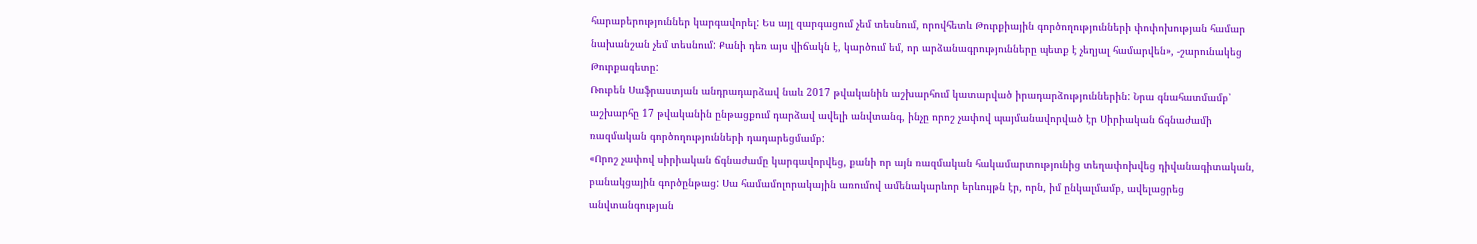հարաբերություններ կարգավորել: Ես այլ զարգացում չեմ տեսնում, որովհետև Թուրքիային գործողությունների փոփոխության համար նախանշան չեմ տեսնում: Քանի դեռ այս վիճակն է, կարծում եմ, որ արձանագրությունները պետք է չեղյալ համարվեն», -շարունակեց Թուրքագետը:
Ռուբեն Սաֆրաստյան անդրադարձավ նաև 2017 թվականին աշխարհում կատարված իրադարձություններին: Նրա գնահատմամբ՝ աշխարհը 17 թվականին ընթացքում դարձավ ավելի անվտանգ, ինչը որոշ չափով պայմանավորված էր Սիրիական ճգնաժամի ռազմական գործողությունների դադարեցմամբ:
«Որոշ չափով սիրիական ճգնաժամը կարգավորվեց, քանի որ այն ռազմական հակամարտությունից տեղափոխվեց դիվանագիտական, բանակցային գործընթաց: Սա համամոլորակային առումով ամենակարևոր երևույթն էր, որն, իմ ընկալմամբ, ավելացրեց անվտանգության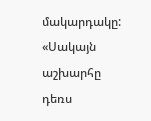մակարդակը:
«Սակայն աշխարհը դեռս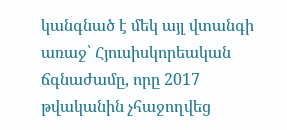կանգնած է մեկ այլ վտանգի առաջ՝ Հյուսիսկորեական ճգնաժամը, որը 2017 թվականին չհաջողվեց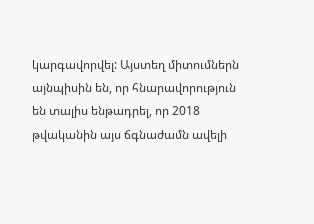կարգավորվել: Այստեղ միտումներն այնպիսին են, որ հնարավորություն են տալիս ենթադրել, որ 2018 թվականին այս ճգնաժամն ավելի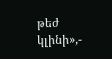թեժ կլինի»,-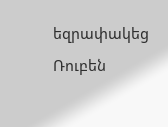եզրափակեց Ռուբեն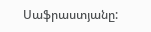Սաֆրաստյանը: